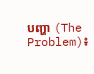បញ្ហា (The Problem)៖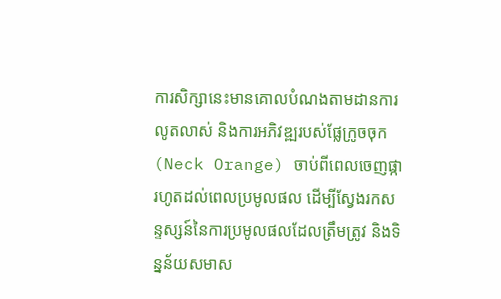ការសិក្សានេះមានគោលបំណងតាមដានការលូតលាស់ និងការអភិវឌ្ឍរបស់ផ្លែក្រូចចុក (Neck Orange) ចាប់ពីពេលចេញផ្ការហូតដល់ពេលប្រមូលផល ដើម្បីស្វែងរកសន្ទស្សន៍នៃការប្រមូលផលដែលត្រឹមត្រូវ និងទិន្នន័យសមាស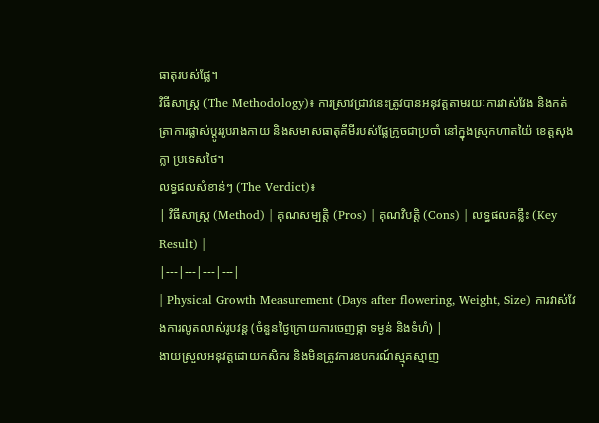ធាតុរបស់ផ្លែ។
វិធីសាស្ត្រ (The Methodology)៖ ការស្រាវជ្រាវនេះត្រូវបានអនុវត្តតាមរយៈការវាស់វែង និងកត់ត្រាការផ្លាស់ប្តូររូបរាងកាយ និងសមាសធាតុគីមីរបស់ផ្លែក្រូចជាប្រចាំ នៅក្នុងស្រុកហាតយ៉ៃ ខេត្តសុងក្លា ប្រទេសថៃ។
លទ្ធផលសំខាន់ៗ (The Verdict)៖
| វិធីសាស្ត្រ (Method) | គុណសម្បត្តិ (Pros) | គុណវិបត្តិ (Cons) | លទ្ធផលគន្លឹះ (Key Result) |
|---|---|---|---|
| Physical Growth Measurement (Days after flowering, Weight, Size) ការវាស់វែងការលូតលាស់រូបវន្ត (ចំនួនថ្ងៃក្រោយការចេញផ្កា ទម្ងន់ និងទំហំ) |
ងាយស្រួលអនុវត្តដោយកសិករ និងមិនត្រូវការឧបករណ៍ស្មុគស្មាញ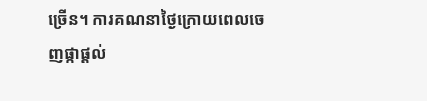ច្រើន។ ការគណនាថ្ងៃក្រោយពេលចេញផ្កាផ្តល់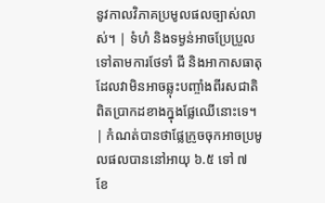នូវកាលវិភាគប្រមូលផលច្បាស់លាស់។ | ទំហំ និងទម្ងន់អាចប្រែប្រួលទៅតាមការថែទាំ ជី និងអាកាសធាតុ ដែលវាមិនអាចឆ្លុះបញ្ចាំងពីរសជាតិពិតប្រាកដខាងក្នុងផ្លែឈើនោះទេ។ | កំណត់បានថាផ្លែក្រូចចុកអាចប្រមូលផលបាននៅអាយុ ៦.៥ ទៅ ៧ ខែ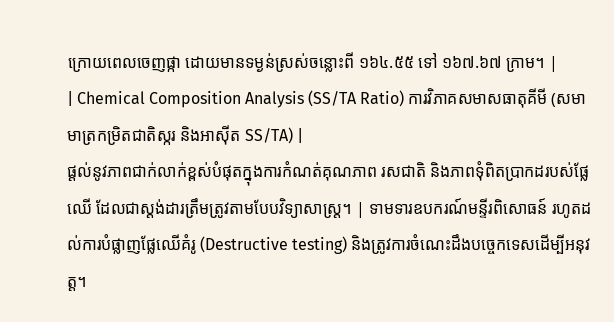ក្រោយពេលចេញផ្កា ដោយមានទម្ងន់ស្រស់ចន្លោះពី ១៦៤.៥៥ ទៅ ១៦៧.៦៧ ក្រាម។ |
| Chemical Composition Analysis (SS/TA Ratio) ការវិភាគសមាសធាតុគីមី (សមាមាត្រកម្រិតជាតិស្ករ និងអាស៊ីត SS/TA) |
ផ្តល់នូវភាពជាក់លាក់ខ្ពស់បំផុតក្នុងការកំណត់គុណភាព រសជាតិ និងភាពទុំពិតប្រាកដរបស់ផ្លែឈើ ដែលជាស្តង់ដារត្រឹមត្រូវតាមបែបវិទ្យាសាស្ត្រ។ | ទាមទារឧបករណ៍មន្ទីរពិសោធន៍ រហូតដល់ការបំផ្លាញផ្លែឈើគំរូ (Destructive testing) និងត្រូវការចំណេះដឹងបច្ចេកទេសដើម្បីអនុវត្ត។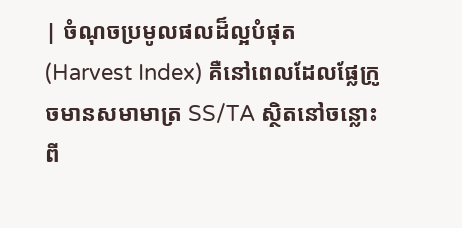| ចំណុចប្រមូលផលដ៏ល្អបំផុត (Harvest Index) គឺនៅពេលដែលផ្លែក្រូចមានសមាមាត្រ SS/TA ស្ថិតនៅចន្លោះពី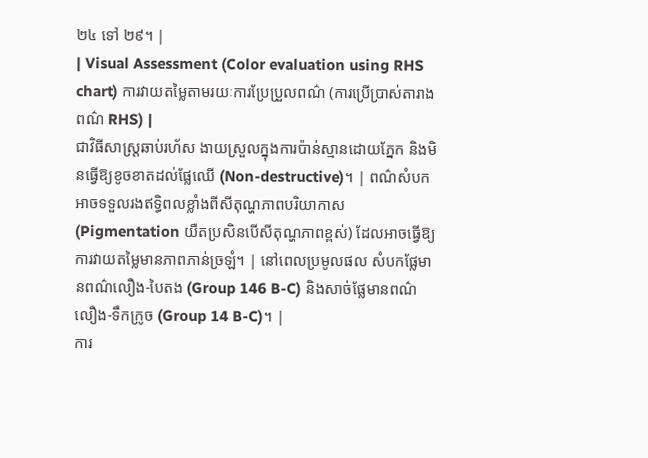២៤ ទៅ ២៩។ |
| Visual Assessment (Color evaluation using RHS chart) ការវាយតម្លៃតាមរយៈការប្រែប្រួលពណ៌ (ការប្រើប្រាស់តារាងពណ៌ RHS) |
ជាវិធីសាស្ត្រឆាប់រហ័ស ងាយស្រួលក្នុងការប៉ាន់ស្មានដោយភ្នែក និងមិនធ្វើឱ្យខូចខាតដល់ផ្លែឈើ (Non-destructive)។ | ពណ៌សំបកអាចទទួលរងឥទ្ធិពលខ្លាំងពីសីតុណ្ហភាពបរិយាកាស (Pigmentation យឺតប្រសិនបើសីតុណ្ហភាពខ្ពស់) ដែលអាចធ្វើឱ្យការវាយតម្លៃមានភាពភាន់ច្រឡំ។ | នៅពេលប្រមូលផល សំបកផ្លែមានពណ៌លឿង-បៃតង (Group 146 B-C) និងសាច់ផ្លែមានពណ៌លឿង-ទឹកក្រូច (Group 14 B-C)។ |
ការ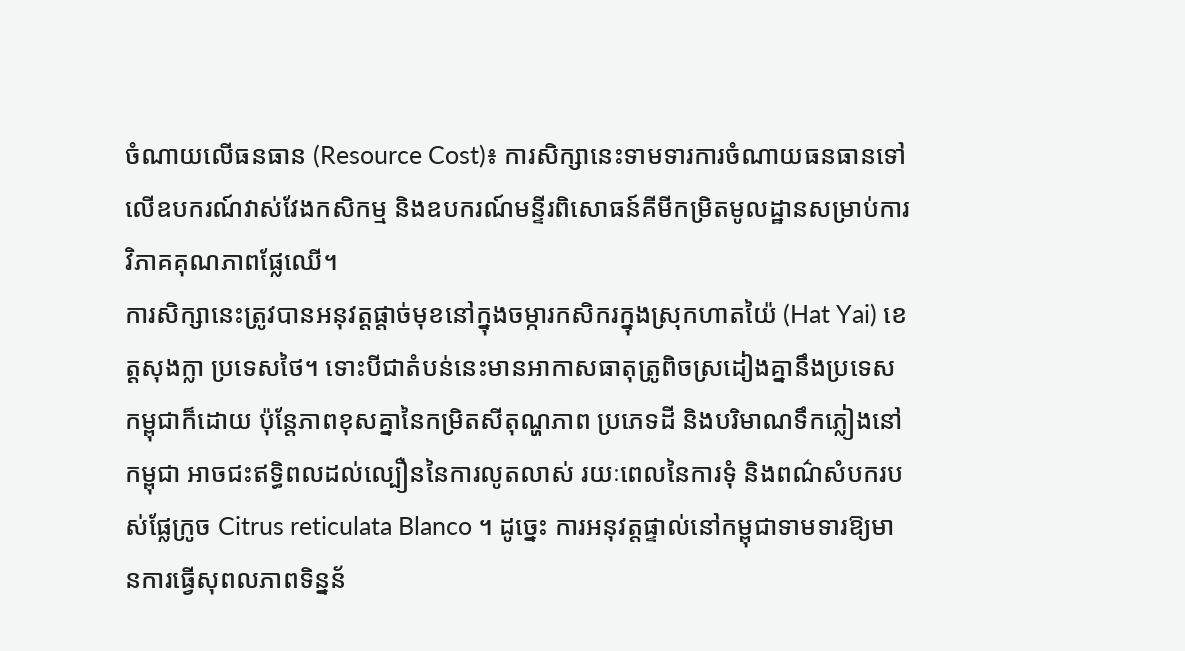ចំណាយលើធនធាន (Resource Cost)៖ ការសិក្សានេះទាមទារការចំណាយធនធានទៅលើឧបករណ៍វាស់វែងកសិកម្ម និងឧបករណ៍មន្ទីរពិសោធន៍គីមីកម្រិតមូលដ្ឋានសម្រាប់ការវិភាគគុណភាពផ្លែឈើ។
ការសិក្សានេះត្រូវបានអនុវត្តផ្តាច់មុខនៅក្នុងចម្ការកសិករក្នុងស្រុកហាតយ៉ៃ (Hat Yai) ខេត្តសុងក្លា ប្រទេសថៃ។ ទោះបីជាតំបន់នេះមានអាកាសធាតុត្រូពិចស្រដៀងគ្នានឹងប្រទេសកម្ពុជាក៏ដោយ ប៉ុន្តែភាពខុសគ្នានៃកម្រិតសីតុណ្ហភាព ប្រភេទដី និងបរិមាណទឹកភ្លៀងនៅកម្ពុជា អាចជះឥទ្ធិពលដល់ល្បឿននៃការលូតលាស់ រយៈពេលនៃការទុំ និងពណ៌សំបករបស់ផ្លែក្រូច Citrus reticulata Blanco ។ ដូច្នេះ ការអនុវត្តផ្ទាល់នៅកម្ពុជាទាមទារឱ្យមានការធ្វើសុពលភាពទិន្នន័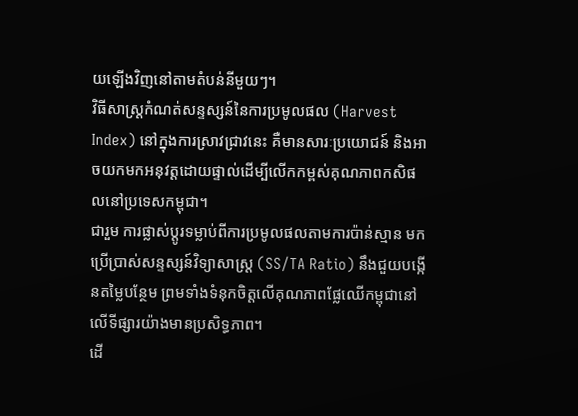យឡើងវិញនៅតាមតំបន់នីមួយៗ។
វិធីសាស្ត្រកំណត់សន្ទស្សន៍នៃការប្រមូលផល (Harvest Index) នៅក្នុងការស្រាវជ្រាវនេះ គឺមានសារៈប្រយោជន៍ និងអាចយកមកអនុវត្តដោយផ្ទាល់ដើម្បីលើកកម្ពស់គុណភាពកសិផលនៅប្រទេសកម្ពុជា។
ជារួម ការផ្លាស់ប្តូរទម្លាប់ពីការប្រមូលផលតាមការប៉ាន់ស្មាន មកប្រើប្រាស់សន្ទស្សន៍វិទ្យាសាស្ត្រ (SS/TA Ratio) នឹងជួយបង្កើនតម្លៃបន្ថែម ព្រមទាំងទំនុកចិត្តលើគុណភាពផ្លែឈើកម្ពុជានៅលើទីផ្សារយ៉ាងមានប្រសិទ្ធភាព។
ដើ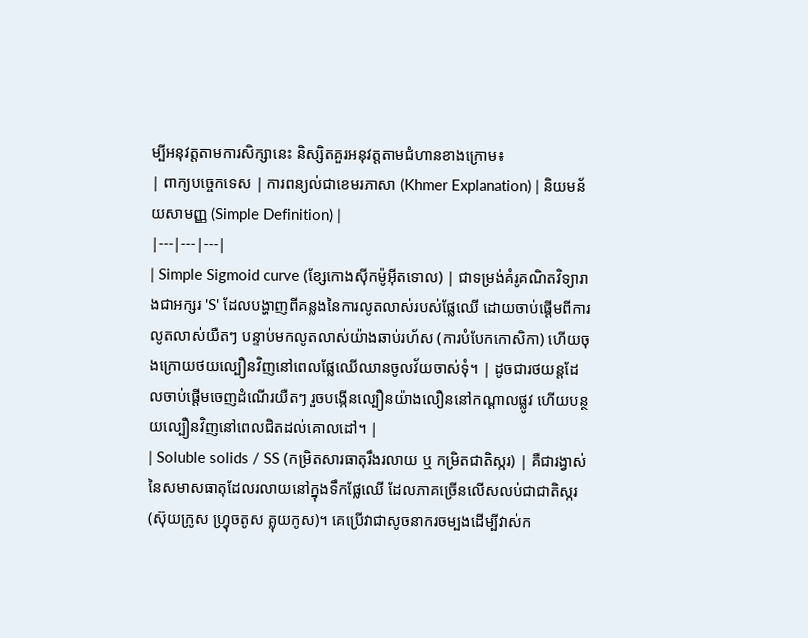ម្បីអនុវត្តតាមការសិក្សានេះ និស្សិតគួរអនុវត្តតាមជំហានខាងក្រោម៖
| ពាក្យបច្ចេកទេស | ការពន្យល់ជាខេមរភាសា (Khmer Explanation) | និយមន័យសាមញ្ញ (Simple Definition) |
|---|---|---|
| Simple Sigmoid curve (ខ្សែកោងស៊ីកម៉ូអ៊ីតទោល) | ជាទម្រង់គំរូគណិតវិទ្យារាងជាអក្សរ 'S' ដែលបង្ហាញពីគន្លងនៃការលូតលាស់របស់ផ្លែឈើ ដោយចាប់ផ្តើមពីការលូតលាស់យឺតៗ បន្ទាប់មកលូតលាស់យ៉ាងឆាប់រហ័ស (ការបំបែកកោសិកា) ហើយចុងក្រោយថយល្បឿនវិញនៅពេលផ្លែឈើឈានចូលវ័យចាស់ទុំ។ | ដូចជារថយន្តដែលចាប់ផ្តើមចេញដំណើរយឺតៗ រួចបង្កើនល្បឿនយ៉ាងលឿននៅកណ្តាលផ្លូវ ហើយបន្ថយល្បឿនវិញនៅពេលជិតដល់គោលដៅ។ |
| Soluble solids / SS (កម្រិតសារធាតុរឹងរលាយ ឬ កម្រិតជាតិស្ករ) | គឺជារង្វាស់នៃសមាសធាតុដែលរលាយនៅក្នុងទឹកផ្លែឈើ ដែលភាគច្រើនលើសលប់ជាជាតិស្ករ (ស៊ុយក្រូស ហ្វ្រុចតូស គ្លុយកូស)។ គេប្រើវាជាសូចនាករចម្បងដើម្បីវាស់ក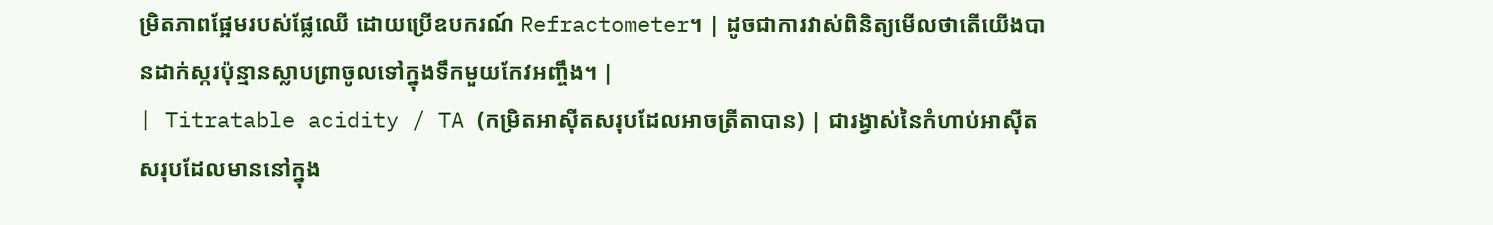ម្រិតភាពផ្អែមរបស់ផ្លែឈើ ដោយប្រើឧបករណ៍ Refractometer។ | ដូចជាការវាស់ពិនិត្យមើលថាតើយើងបានដាក់ស្ករប៉ុន្មានស្លាបព្រាចូលទៅក្នុងទឹកមួយកែវអញ្ចឹង។ |
| Titratable acidity / TA (កម្រិតអាស៊ីតសរុបដែលអាចត្រីតាបាន) | ជារង្វាស់នៃកំហាប់អាស៊ីតសរុបដែលមាននៅក្នុង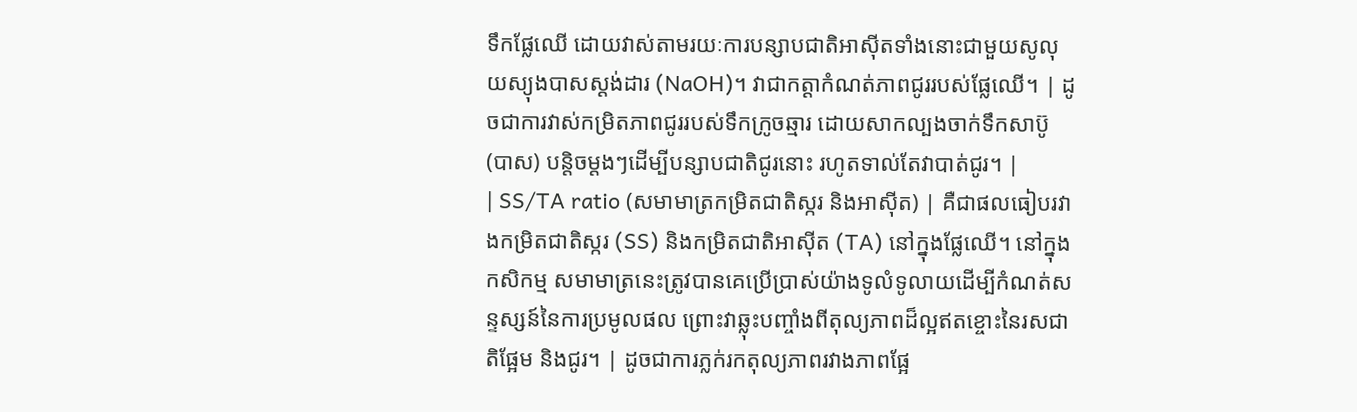ទឹកផ្លែឈើ ដោយវាស់តាមរយៈការបន្សាបជាតិអាស៊ីតទាំងនោះជាមួយសូលុយស្យុងបាសស្តង់ដារ (NaOH)។ វាជាកត្តាកំណត់ភាពជូររបស់ផ្លែឈើ។ | ដូចជាការវាស់កម្រិតភាពជូររបស់ទឹកក្រូចឆ្មារ ដោយសាកល្បងចាក់ទឹកសាប៊ូ (បាស) បន្តិចម្តងៗដើម្បីបន្សាបជាតិជូរនោះ រហូតទាល់តែវាបាត់ជូរ។ |
| SS/TA ratio (សមាមាត្រកម្រិតជាតិស្ករ និងអាស៊ីត) | គឺជាផលធៀបរវាងកម្រិតជាតិស្ករ (SS) និងកម្រិតជាតិអាស៊ីត (TA) នៅក្នុងផ្លែឈើ។ នៅក្នុងកសិកម្ម សមាមាត្រនេះត្រូវបានគេប្រើប្រាស់យ៉ាងទូលំទូលាយដើម្បីកំណត់សន្ទស្សន៍នៃការប្រមូលផល ព្រោះវាឆ្លុះបញ្ចាំងពីតុល្យភាពដ៏ល្អឥតខ្ចោះនៃរសជាតិផ្អែម និងជូរ។ | ដូចជាការភ្លក់រកតុល្យភាពរវាងភាពផ្អែ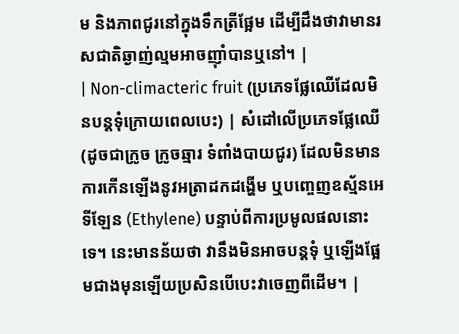ម និងភាពជូរនៅក្នុងទឹកត្រីផ្អែម ដើម្បីដឹងថាវាមានរសជាតិឆ្ងាញ់ល្មមអាចញ៉ាំបានឬនៅ។ |
| Non-climacteric fruit (ប្រភេទផ្លែឈើដែលមិនបន្តទុំក្រោយពេលបេះ) | សំដៅលើប្រភេទផ្លែឈើ (ដូចជាក្រូច ក្រូចឆ្មារ ទំពាំងបាយជូរ) ដែលមិនមានការកើនឡើងនូវអត្រាដកដង្ហើម ឬបញ្ចេញឧស្ម័នអេទីឡែន (Ethylene) បន្ទាប់ពីការប្រមូលផលនោះទេ។ នេះមានន័យថា វានឹងមិនអាចបន្តទុំ ឬឡើងផ្អែមជាងមុនឡើយប្រសិនបើបេះវាចេញពីដើម។ |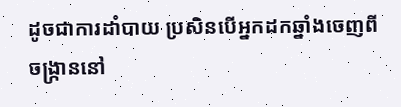ដូចជាការដាំបាយ ប្រសិនបើអ្នកដកឆ្នាំងចេញពីចង្ក្រាននៅ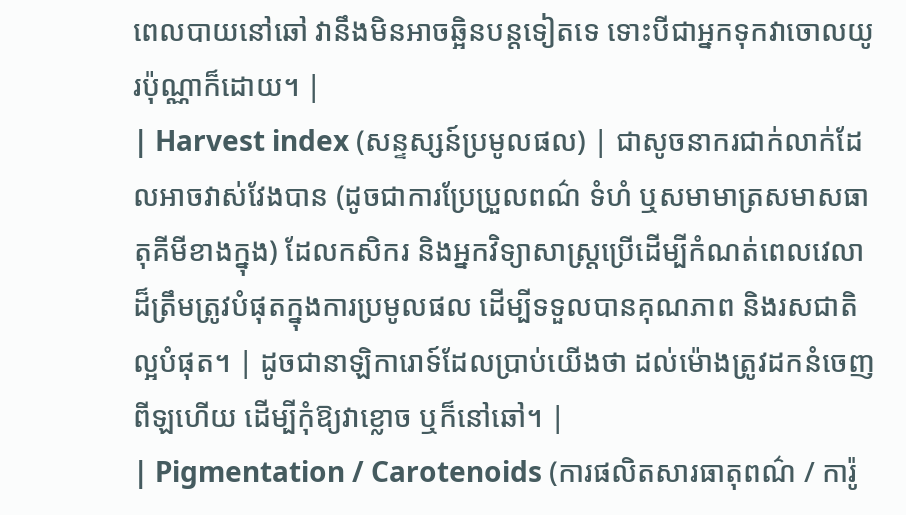ពេលបាយនៅឆៅ វានឹងមិនអាចឆ្អិនបន្តទៀតទេ ទោះបីជាអ្នកទុកវាចោលយូរប៉ុណ្ណាក៏ដោយ។ |
| Harvest index (សន្ទស្សន៍ប្រមូលផល) | ជាសូចនាករជាក់លាក់ដែលអាចវាស់វែងបាន (ដូចជាការប្រែប្រួលពណ៌ ទំហំ ឬសមាមាត្រសមាសធាតុគីមីខាងក្នុង) ដែលកសិករ និងអ្នកវិទ្យាសាស្ត្រប្រើដើម្បីកំណត់ពេលវេលាដ៏ត្រឹមត្រូវបំផុតក្នុងការប្រមូលផល ដើម្បីទទួលបានគុណភាព និងរសជាតិល្អបំផុត។ | ដូចជានាឡិការោទ៍ដែលប្រាប់យើងថា ដល់ម៉ោងត្រូវដកនំចេញពីឡហើយ ដើម្បីកុំឱ្យវាខ្លោច ឬក៏នៅឆៅ។ |
| Pigmentation / Carotenoids (ការផលិតសារធាតុពណ៌ / ការ៉ូ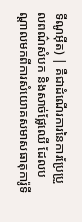ទីណូអ៊ីត) | គឺជាដំណើរការនៃការប្រែប្រួលពណ៌សំបក និងសាច់ផ្លែឈើ ដែលបណ្តាលមកពីការសំយោគសមាសធាតុការ៉ូទី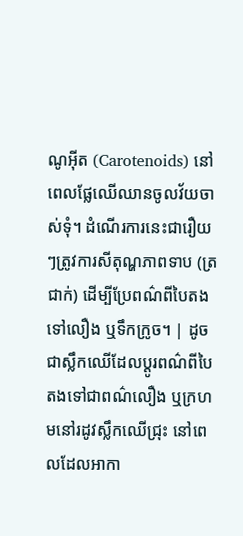ណូអ៊ីត (Carotenoids) នៅពេលផ្លែឈើឈានចូលវ័យចាស់ទុំ។ ដំណើរការនេះជារឿយៗត្រូវការសីតុណ្ហភាពទាប (ត្រជាក់) ដើម្បីប្រែពណ៌ពីបៃតង ទៅលឿង ឬទឹកក្រូច។ | ដូចជាស្លឹកឈើដែលប្តូរពណ៌ពីបៃតងទៅជាពណ៌លឿង ឬក្រហមនៅរដូវស្លឹកឈើជ្រុះ នៅពេលដែលអាកា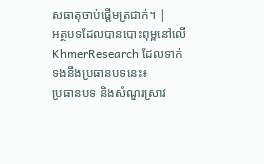សធាតុចាប់ផ្តើមត្រជាក់។ |
អត្ថបទដែលបានបោះពុម្ពនៅលើ KhmerResearch ដែលទាក់ទងនឹងប្រធានបទនេះ៖
ប្រធានបទ និងសំណួរស្រាវ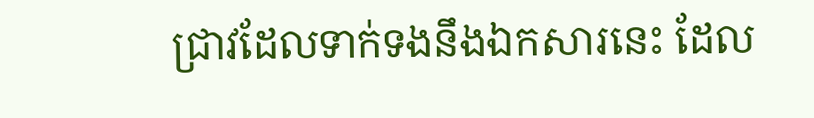ជ្រាវដែលទាក់ទងនឹងឯកសារនេះ ដែល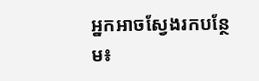អ្នកអាចស្វែងរកបន្ថែម៖